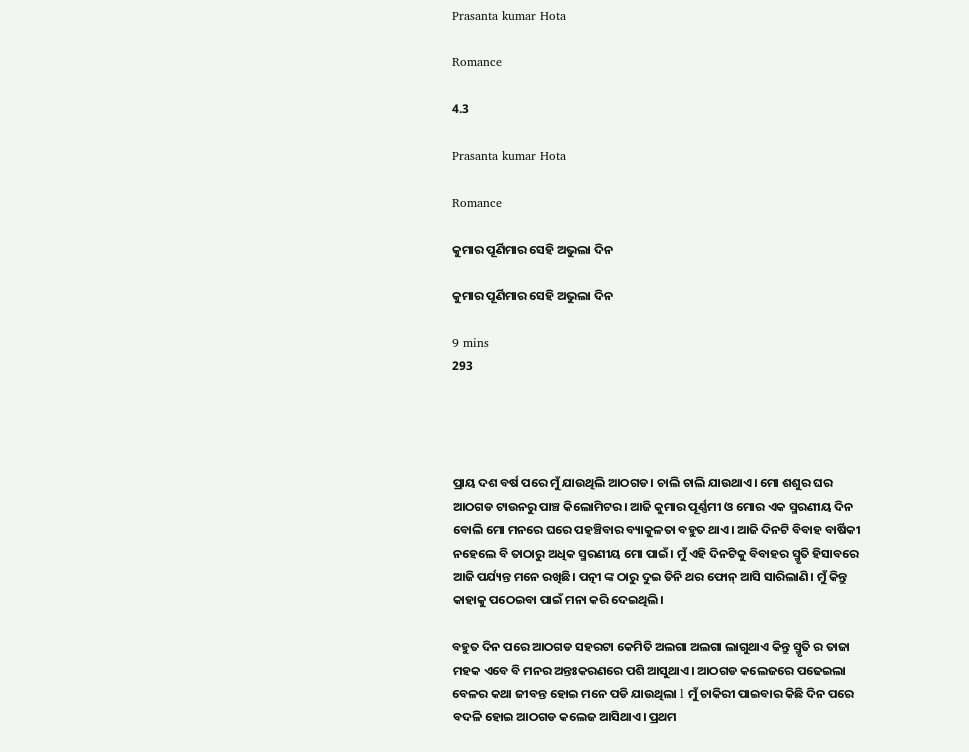Prasanta kumar Hota

Romance

4.3

Prasanta kumar Hota

Romance

କୁମାର ପୂର୍ଣିମାର ସେହି ଅଭୁଲା ଦିନ

କୁମାର ପୂର୍ଣିମାର ସେହି ଅଭୁଲା ଦିନ

9 mins
293




ପ୍ରାୟ ଦଶ ବର୍ଷ ପରେ ମୁଁ ଯାଉଥିଲି ଆଠଗଡ। ଚାଲି ଚାଲି ଯାଉଥାଏ। ମୋ ଶଶୁର ଘର ଆଠଗଡ ଟାଉନରୁ ପାଞ୍ଚ କିଲୋମିଟର। ଆଜି କୁମାର ପୂର୍ଣ୍ଣମୀ ଓ ମୋର ଏକ ସ୍ମରଣୀୟ ଦିନ ବୋଲି ମୋ ମନରେ ଘରେ ପହଞ୍ଚିବାର ବ୍ୟାକୁଳତା ବହୁତ ଥାଏ। ଆଜି ଦିନଟି ବିବାହ ବାର୍ଷିକୀ ନହେଲେ ବି ତାଠାରୁ ଅଧିକ ସ୍ମରଣୀୟ ମୋ ପାଇଁ। ମୁଁ ଏହି ଦିନଟିକୁ ବିବାହର ସ୍ମୃତି ହିସାବରେ ଆଜି ପର୍ଯ୍ୟନ୍ତ ମନେ ରଖିଛି। ପତ୍ନୀ ଙ୍କ ଠାରୁ ଦୁଇ ତିନି ଥର ଫୋନ୍ ଆସି ସାରିଲାଣି। ମୁଁ କିନ୍ତୁ କାହାକୁ ପଠେଇବା ପାଇଁ ମନା କରି ଦେଇଥିଲି।

ବହୁତ ଦିନ ପରେ ଆଠଗଡ ସହରଟା କେମିତି ଅଲଗା ଅଲଗା ଲାଗୁଥାଏ କିନ୍ତୁ ସ୍ମୃତି ର ତାଜା ମହକ ଏବେ ବି ମନର ଅନ୍ତଃକରଣରେ ପଶି ଆସୁଥାଏ। ଆଠଗଡ କଲେଜରେ ପଢେଇଲା ବେଳର କଥା ଜୀବନ୍ତ ହୋଇ ମନେ ପଡି ଯାଉଥିଲା l ମୁଁ ଚାକିରୀ ପାଇବାର କିଛି ଦିନ ପରେ ବଦଳି ହୋଇ ଆଠଗଡ କଲେଜ ଆସିଥାଏ। ପ୍ରଥମ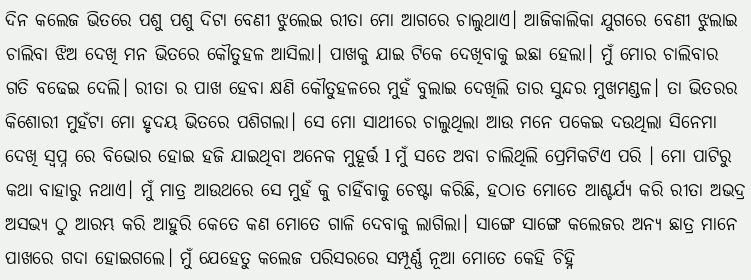ଦିନ କଲେଜ ଭିତରେ ପଶୁ ପଶୁ ଦିଟା ବେଣୀ ଝୁଲେଇ ରୀତା ମୋ ଆଗରେ ଚାଲୁଥାଏ। ଆଜିକାଲିକା ଯୁଗରେ ବେଣୀ ଝୁଲାଇ ଚାଲିବା ଝିଅ ଦେଖି ମନ ଭିତରେ କୌତୁହଳ ଆସିଲା। ପାଖକୁ ଯାଇ ଟିକେ ଦେଖିବାକୁ ଇଛା ହେଲା। ମୁଁ ମୋର ଚାଲିବାର ଗତି ବଢେଇ ଦେଲି। ରୀତା ର ପାଖ ହେବା କ୍ଷଣି କୌତୁହଳରେ ମୁହଁ ବୁଲାଇ ଦେଖିଲି ତାର ସୁନ୍ଦର ମୁଖମଣ୍ଡଳ। ତା ଭିତରର କିଶୋରୀ ମୁହଁଟା ମୋ ହୃଦୟ ଭିତରେ ପଶିଗଲା। ସେ ମୋ ସାଥୀରେ ଚାଲୁଥିଲା ଆଉ ମନେ ପକେଇ ଦଉଥିଲା ସିନେମା ଦେଖି ସ୍ଵପ୍ନ ରେ ବିଭୋର ହୋଇ ହଜି ଯାଇଥିବା ଅନେକ ମୁହୂର୍ତ୍ତ l ମୁଁ ସତେ ଅବା ଚାଲିଥିଲି ପ୍ରେମିକଟିଏ ପରି । ମୋ ପାଟିରୁ କଥା ବାହାରୁ ନଥାଏ। ମୁଁ ମାତ୍ର ଆଉଥରେ ସେ ମୁହଁ କୁ ଚାହିଁବାକୁ ଚେଷ୍ଟା କରିଛି, ହଠାତ ମୋତେ ଆଶ୍ଚର୍ଯ୍ୟ କରି ରୀତା ଅଭଦ୍ର ଅସଭ୍ୟ ଠୁ ଆରମ୍ଭ କରି ଆହୁରି କେତେ କଣ ମୋତେ ଗାଳି ଦେବାକୁ ଲାଗିଲା। ସାଙ୍ଗେ ସାଙ୍ଗେ କଲେଜର ଅନ୍ୟ ଛାତ୍ର ମାନେ ପାଖରେ ଗଦା ହୋଇଗଲେ। ମୁଁ ଯେହେତୁ କଲେଜ ପରିସରରେ ସମ୍ପୂର୍ଣ୍ଣ ନୂଆ ମୋତେ କେହି ଚିହ୍ନି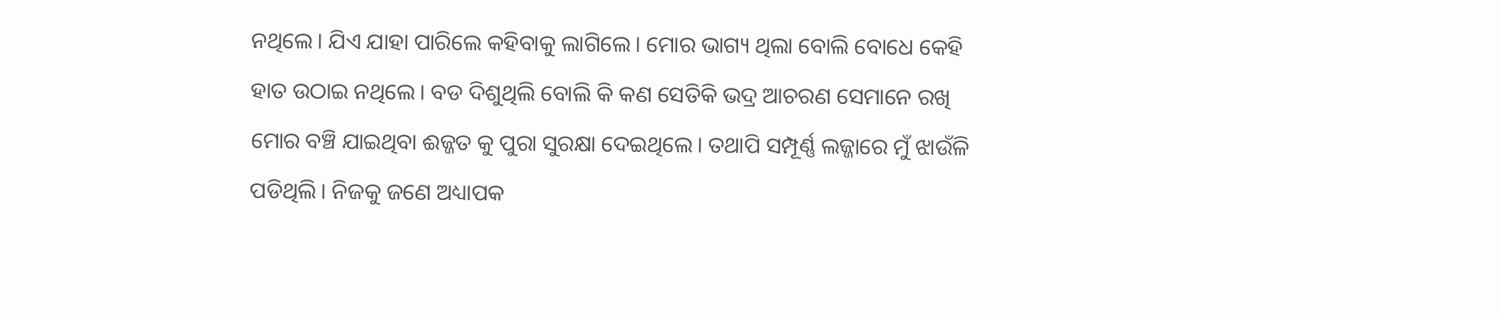ନଥିଲେ। ଯିଏ ଯାହା ପାରିଲେ କହିବାକୁ ଲାଗିଲେ। ମୋର ଭାଗ୍ୟ ଥିଲା ବୋଲି ବୋଧେ କେହି ହାତ ଉଠାଇ ନଥିଲେ। ବଡ ଦିଶୁଥିଲି ବୋଲି କି କଣ ସେତିକି ଭଦ୍ର ଆଚରଣ ସେମାନେ ରଖି ମୋର ବଞ୍ଚି ଯାଇଥିବା ଈଜ୍ଜତ କୁ ପୁରା ସୁରକ୍ଷା ଦେଇଥିଲେ। ତଥାପି ସମ୍ପୂର୍ଣ୍ଣ ଲଜ୍ଜାରେ ମୁଁ ଝାଉଁଳି ପଡିଥିଲି। ନିଜକୁ ଜଣେ ଅଧ୍ୟାପକ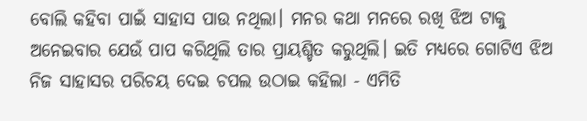ବୋଲି କହିବା ପାଇଁ ସାହାସ ପାଉ ନଥିଲା। ମନର କଥା ମନରେ ରଖି ଝିଅ ଟାକୁ ଅନେଇବାର ଯେଉଁ ପାପ କରିଥିଲି ତାର ପ୍ରାୟଶ୍ଚିତ କରୁଥିଲି। ଇତି ମଧ୍ୟରେ ଗୋଟିଏ ଝିଅ ନିଜ ସାହାସର ପରିଚୟ ଦେଇ ଚପଲ ଉଠାଇ କହିଲା - ଏମିତି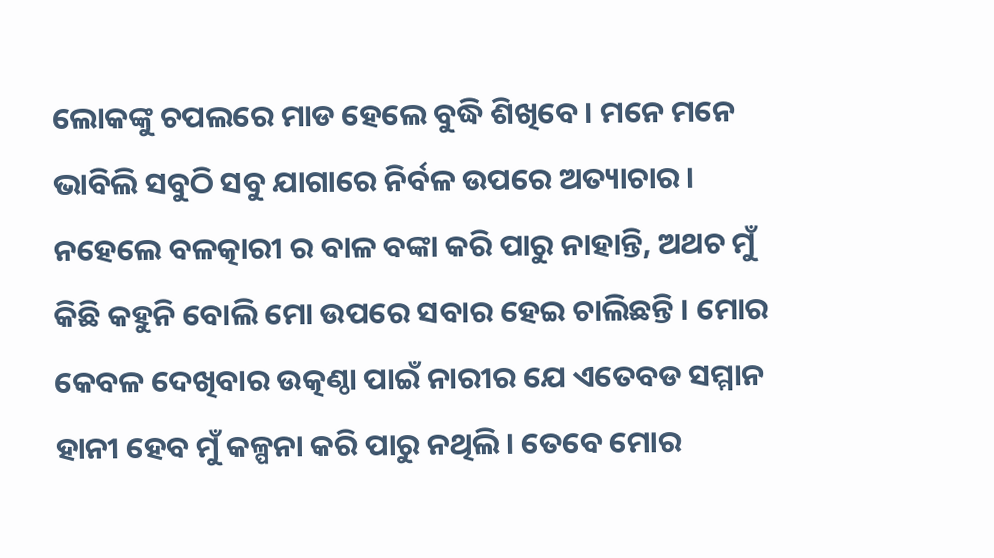ଲୋକଙ୍କୁ ଚପଲରେ ମାଡ ହେଲେ ବୁଦ୍ଧି ଶିଖିବେ। ମନେ ମନେ ଭାବିଲି ସବୁଠି ସବୁ ଯାଗାରେ ନିର୍ବଳ ଉପରେ ଅତ୍ୟାଚାର। ନହେଲେ ବଳତ୍କାରୀ ର ବାଳ ବଙ୍କା କରି ପାରୁ ନାହାନ୍ତି, ଅଥଚ ମୁଁ କିଛି କହୁନି ବୋଲି ମୋ ଉପରେ ସବାର ହେଇ ଚାଲିଛନ୍ତି । ମୋର କେବଳ ଦେଖିବାର ଉତ୍କଣ୍ଠା ପାଇଁ ନାରୀର ଯେ ଏତେବଡ ସମ୍ମାନ ହାନୀ ହେବ ମୁଁ କଳ୍ପନା କରି ପାରୁ ନଥିଲି। ତେବେ ମୋର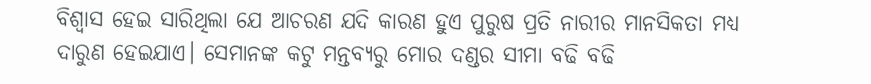ବିଶ୍ୱାସ ହେଇ ସାରିଥିଲା ଯେ ଆଚରଣ ଯଦି କାରଣ ହୁଏ ପୁରୁଷ ପ୍ରତି ନାରୀର ମାନସିକତା ମଧ୍ୟ ଦାରୁଣ ହେଇଯାଏ। ସେମାନଙ୍କ କଟୁ ମନ୍ତବ୍ୟରୁ ମୋର ଦଣ୍ଡର ସୀମା ବଢି ବଢି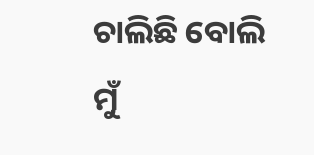ଚାଲିଛି ବୋଲି ମୁଁ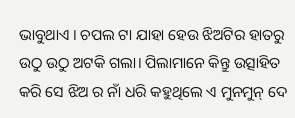ଭାବୁଥାଏ । ଚପଲ ଟା ଯାହା ହେଉ ଝିଅଟିର ହାତରୁ ଉଠୁ ଉଠୁ ଅଟକି ଗଲା। ପିଲାମାନେ କିନ୍ତୁ ଉତ୍ସାହିତ କରି ସେ ଝିଅ ର ନାଁ ଧରି କହୁଥିଲେ ଏ ମୁନମୁନ୍ ଦେ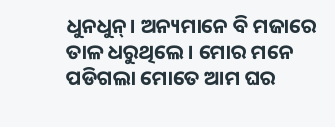ଧୁନଧୁନ୍। ଅନ୍ୟମାନେ ବି ମଜାରେ ତାଳ ଧରୁଥିଲେ। ମୋର ମନେ ପଡିଗଲା ମୋତେ ଆମ ଘର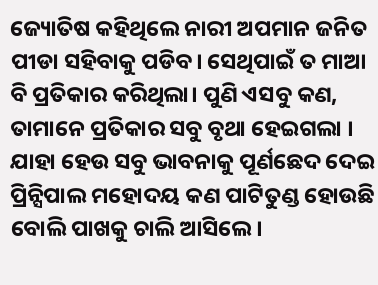ଜ୍ୟୋତିଷ କହିଥିଲେ ନାରୀ ଅପମାନ ଜନିତ ପୀଡା ସହିବାକୁ ପଡିବ। ସେଥିପାଇଁ ତ ମାଆ ବି ପ୍ରତିକାର କରିଥିଲା। ପୁଣି ଏସବୁ କଣ, ତାମାନେ ପ୍ରତିକାର ସବୁ ବୃଥା ହେଇଗଲା । ଯାହା ହେଉ ସବୁ ଭାବନାକୁ ପୂର୍ଣଛେଦ ଦେଇ ପ୍ରିନ୍ସିପାଲ ମହୋଦୟ କଣ ପାଟିତୁଣ୍ଡ ହୋଉଛି ବୋଲି ପାଖକୁ ଚାଲି ଆସିଲେ।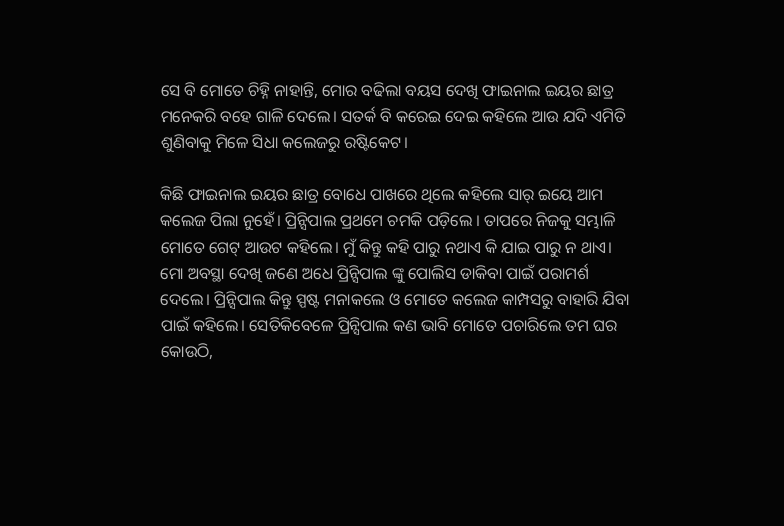ସେ ବି ମୋତେ ଚିହ୍ନି ନାହାନ୍ତି, ମୋର ବଢିଲା ବୟସ ଦେଖି ଫାଇନାଲ ଇୟର ଛାତ୍ର ମନେକରି ବହେ ଗାଳି ଦେଲେ। ସତର୍କ ବି କରେଇ ଦେଇ କହିଲେ ଆଉ ଯଦି ଏମିତି ଶୁଣିବାକୁ ମିଳେ ସିଧା କଲେଜରୁ ରଷ୍ଟିକେଟ।

କିଛି ଫାଇନାଲ ଇୟର ଛାତ୍ର ବୋଧେ ପାଖରେ ଥିଲେ କହିଲେ ସାର୍ ଇୟେ ଆମ କଲେଜ ପିଲା ନୁହେଁ। ପ୍ରିନ୍ସିପାଲ ପ୍ରଥମେ ଚମକି ପଡ଼ିଲେ । ତାପରେ ନିଜକୁ ସମ୍ଭାଳି ମୋତେ ଗେଟ୍ ଆଉଟ କହିଲେ। ମୁଁ କିନ୍ତୁ କହି ପାରୁ ନଥାଏ କି ଯାଇ ପାରୁ ନ ଥାଏ। ମୋ ଅବସ୍ଥା ଦେଖି ଜଣେ ଅଧେ ପ୍ରିନ୍ସିପାଲ ଙ୍କୁ ପୋଲିସ ଡାକିବା ପାଇଁ ପରାମର୍ଶ ଦେଲେ। ପ୍ରିନ୍ସିପାଲ କିନ୍ତୁ ସ୍ପଷ୍ଟ ମନାକଲେ ଓ ମୋତେ କଲେଜ କାମ୍ପସରୁ ବାହାରି ଯିବା ପାଇଁ କହିଲେ। ସେତିକିବେଳେ ପ୍ରିନ୍ସିପାଲ କଣ ଭାବି ମୋତେ ପଚାରିଲେ ତମ ଘର କୋଉଠି,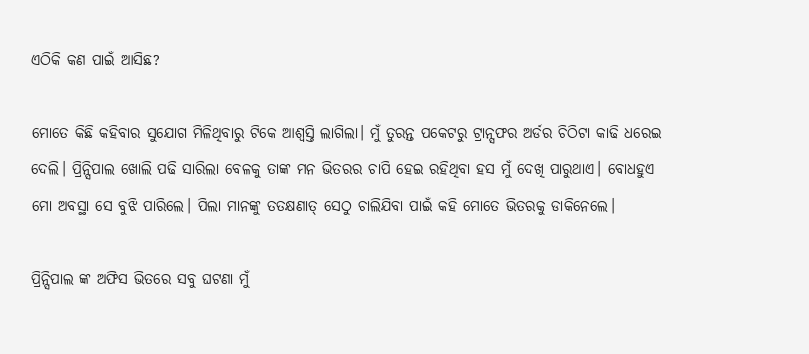ଏଠିକି କଣ ପାଇଁ ଆସିଛ?

ମୋତେ କିଛି କହିବାର ସୁଯୋଗ ମିଳିଥିବାରୁ ଟିକେ ଆଶ୍ବସ୍ତି ଲାଗିଲା। ମୁଁ ତୁରନ୍ତ ପକେଟରୁ ଟ୍ରାନ୍ସଫର ଅର୍ଡର ଚିଠିଟା କାଢି ଧରେଇ ଦେଲି। ପ୍ରିନ୍ସିପାଲ ଖୋଲି ପଢି ସାରିଲା ବେଳକୁ ତାଙ୍କ ମନ ଭିତରର ଚାପି ହେଇ ରହିଥିବା ହସ ମୁଁ ଦେଖି ପାରୁଥାଏ। ବୋଧହୁଏ ମୋ ଅବସ୍ଥା ସେ ବୁଝି ପାରିଲେ। ପିଲା ମାନଙ୍କୁ ତତକ୍ଷଣାତ୍ ସେଠୁ ଚାଲିଯିବା ପାଇଁ କହି ମୋତେ ଭିତରକୁ ଡାକିନେଲେ।

ପ୍ରିନ୍ସିପାଲ ଙ୍କ ଅଫିସ ଭିତରେ ସବୁ ଘଟଣା ମୁଁ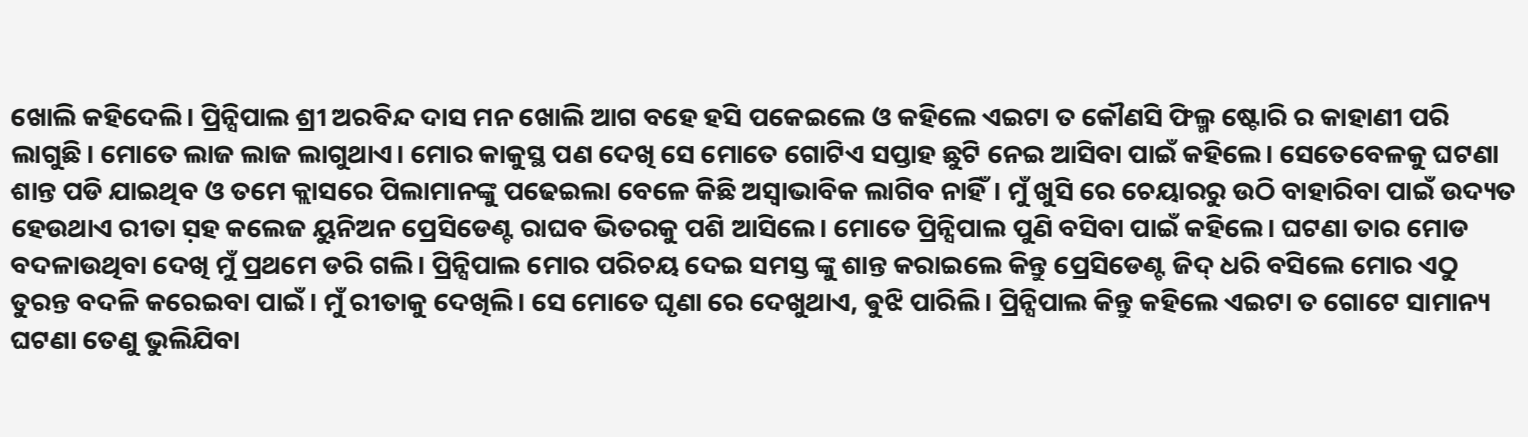ଖୋଲି କହିଦେଲି। ପ୍ରିନ୍ସିପାଲ ଶ୍ରୀ ଅରବିନ୍ଦ ଦାସ ମନ ଖୋଲି ଆଗ ବହେ ହସି ପକେଇଲେ ଓ କହିଲେ ଏଇଟା ତ କୌଣସି ଫିଲ୍ମ ଷ୍ଟୋରି ର କାହାଣୀ ପରି ଲାଗୁଛି। ମୋତେ ଲାଜ ଲାଜ ଲାଗୁଥାଏ। ମୋର କାକୁସ୍ଥ ପଣ ଦେଖି ସେ ମୋତେ ଗୋଟିଏ ସପ୍ତାହ ଛୁଟି ନେଇ ଆସିବା ପାଇଁ କହିଲେ। ସେତେବେଳକୁ ଘଟଣା ଶାନ୍ତ ପଡି ଯାଇଥିବ ଓ ତମେ କ୍ଲାସରେ ପିଲାମାନଙ୍କୁ ପଢେଇଲା ବେଳେ କିଛି ଅସ୍ୱାଭାବିକ ଲାଗିବ ନାହିଁ। ମୁଁ ଖୁସି ରେ ଚେୟାରରୁ ଉଠି ବାହାରିବା ପାଇଁ ଉଦ୍ୟତ ହେଉଥାଏ ରୀତା ସ଼ହ କଲେଜ ୟୁନିଅନ ପ୍ରେସିଡେଣ୍ଟ ରାଘବ ଭିତରକୁ ପଶି ଆସିଲେ। ମୋତେ ପ୍ରିନ୍ସିପାଲ ପୁଣି ବସିବା ପାଇଁ କହିଲେ। ଘଟଣା ତାର ମୋଡ ବଦଳାଉଥିବା ଦେଖି ମୁଁ ପ୍ରଥମେ ଡରି ଗଲି। ପ୍ରିନ୍ସିପାଲ ମୋର ପରିଚୟ ଦେଇ ସମସ୍ତ ଙ୍କୁ ଶାନ୍ତ କରାଇଲେ କିନ୍ତୁ ପ୍ରେସିଡେଣ୍ଟ ଜିଦ୍ ଧରି ବସିଲେ ମୋର ଏଠୁ ତୁରନ୍ତ ବଦଳି କରେଇବା ପାଇଁ। ମୁଁ ରୀତାକୁ ଦେଖିଲି। ସେ ମୋତେ ଘୃଣା ରେ ଦେଖୁଥାଏ, ଵୁଝି ପାରିଲି। ପ୍ରିନ୍ସିପାଲ କିନ୍ତୁ କହିଲେ ଏଇଟା ତ ଗୋଟେ ସାମାନ୍ୟ ଘଟଣା ତେଣୁ ଭୁଲିଯିବା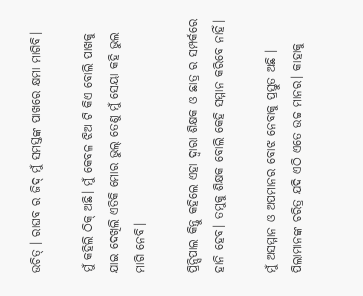ଉଚିତ୍ । ରାଘବ ର ଜିଦ୍ ମୁଁ ସମସ୍ତଙ୍କ ପାଖରେ କ୍ଷମା ମାଗିବି।

ମୁଁ କହିଲି ଠିକ୍ ଅଛି। ମୁଁ କେବଳ ଝିଅ ଟି କିଏ ବୋଲି ପାଖକୁ ଯାଇ ଦେଖିଲି ଏତିକି ମୋର ଭୁଲ୍ ତେଣୁ ମୁଁ ସେୟା କହି ଭୁଲ ମାଗି ନେବି।

ପ୍ରିନ୍ସିପାଲ କିନ୍ତୁ କହିଲେ ଏହା ଦ୍ଵାରା ଶିକ୍ଷକ ଓ ଛାତ୍ର ର ସମ୍ପର୍କରେ ହାନି ହେବ। ତମୁକୁ ଶିକ୍ଷକ ବୋଲି କେହି ସମ୍ମାନ କରିବେ ନାହିଁ।

ମୁଁ ଅସମ୍ମାନ ଓ ଅପମାନର ବୋଝ ନେବାକୁ ପ୍ରସ୍ତୁତ ଅଛି । ପିଲାମାନଙ୍କ ଚରିତ୍ର ଯଦି ଏଠି ଏତେ ଉଚ୍ଚ ମାନର। କାହାକୁ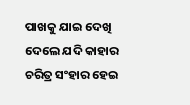ପାଖକୁ ଯାଇ ଦେଖି ଦେଲେ ଯଦି କାହାର ଚରିତ୍ର ସଂହାର ହେଇ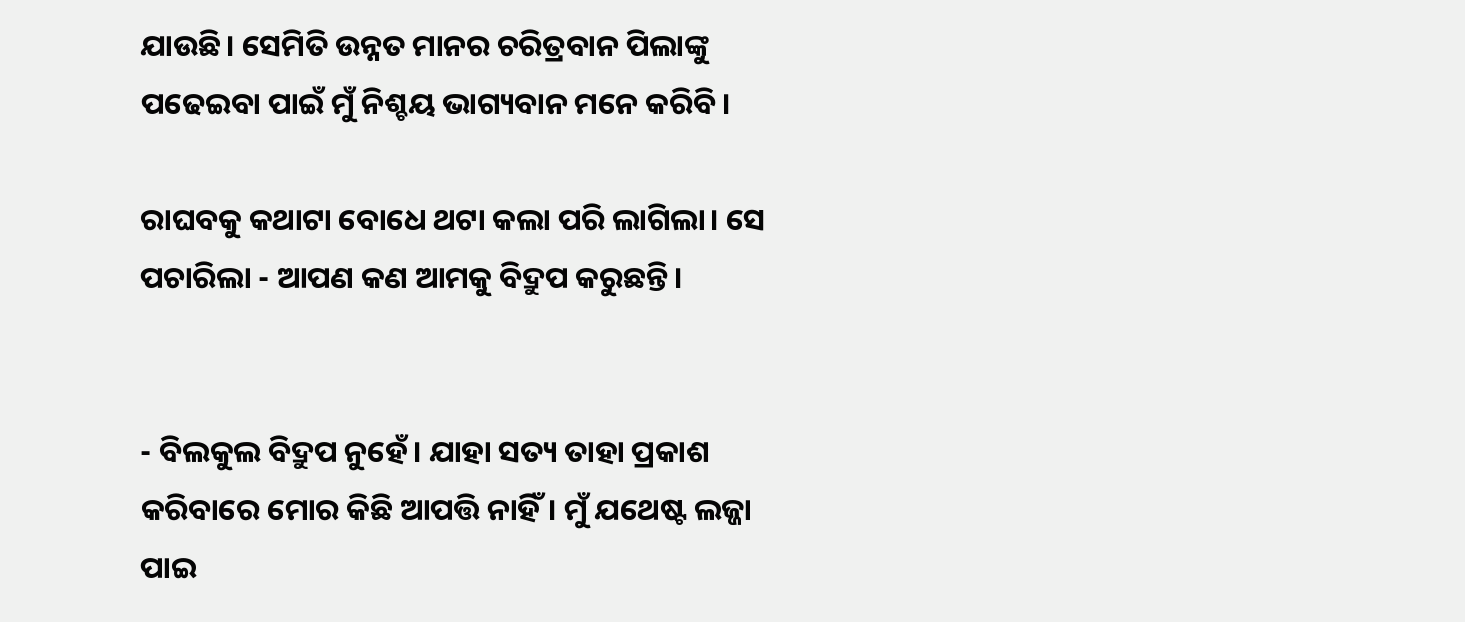ଯାଉଛି। ସେମିତି ଉନ୍ନତ ମାନର ଚରିତ୍ରବାନ ପିଲାଙ୍କୁ ପଢେଇବା ପାଇଁ ମୁଁ ନିଶ୍ଚୟ ଭାଗ୍ୟବାନ ମନେ କରିବି।

ରାଘବକୁ କଥାଟା ବୋଧେ ଥଟା କଲା ପରି ଲାଗିଲା। ସେ ପଚାରିଲା - ଆପଣ କଣ ଆମକୁ ବିଦ୍ରୁପ କରୁଛନ୍ତି।


- ବିଲକୁଲ ବିଦ୍ରୁପ ନୁହେଁ। ଯାହା ସତ୍ୟ ତାହା ପ୍ରକାଶ କରିବାରେ ମୋର କିଛି ଆପତ୍ତି ନାହିଁ। ମୁଁ ଯଥେଷ୍ଟ ଲଜ୍ଜା ପାଇ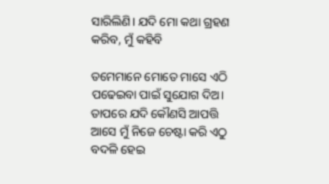ସାରିଲିଣି। ଯଦି ମୋ କଥା ଗ୍ରହଣ କରିବ, ମୁଁ କହିବି

ତମେମାନେ ମୋତେ ମାସେ ଏଠି ପଢେଇବା ପାଇଁ ସୁଯୋଗ ଦିଅ। ତାପରେ ଯଦି କୌଣସି ଆପତ୍ତି ଆସେ ମୁଁ ନିଜେ ଚେଷ୍ଟା କରି ଏଠୁ ବଦଳି ହେଇ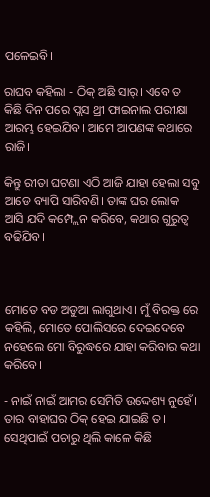ପଳେଇବି।

ରାଘବ କହିଲା - ଠିକ୍ ଅଛି ସାର୍। ଏବେ ତ କିଛି ଦିନ ପରେ ପ୍ଲସ ଥ୍ରୀ ଫାଇନାଲ ପରୀକ୍ଷା ଆରମ୍ଭ ହେଇଯିବ। ଆମେ ଆପଣଙ୍କ କଥାରେ ରାଜି।

କିନ୍ତୁ ରୀତା ଘଟଣା ଏଠି ଆଜି ଯାହା ହେଲା ସବୁ ଆଡେ ବ୍ୟାପି ସାରିବଣି। ତାଙ୍କ ଘର ଲୋକ ଆସି ଯଦି କମ୍ପ୍ଲେନ କରିବେ, କଥାର ଗୁରୁତ୍ବ ବଢିଯିବ।



ମୋତେ ବଡ ଅଡୁଆ ଲାଗୁଥାଏ। ମୁଁ ବିରକ୍ତ ରେ କହିଲି, ମୋତେ ପୋଲିସରେ ଦେଇଦେବେ ନହେଲେ ମୋ ବିରୁଦ୍ଧରେ ଯାହା କରିବାର କଥା କରିବେ।

- ନାଇଁ ନାଇଁ ଆମର ସେମିତି ଉଦ୍ଦେଶ୍ୟ ନୁହେଁ। ତାର ବାହାଘର ଠିକ୍ ହେଇ ଯାଇଛି ତ। ସେଥିପାଇଁ ପଚାରୁ ଥିଲି କାଳେ କିଛି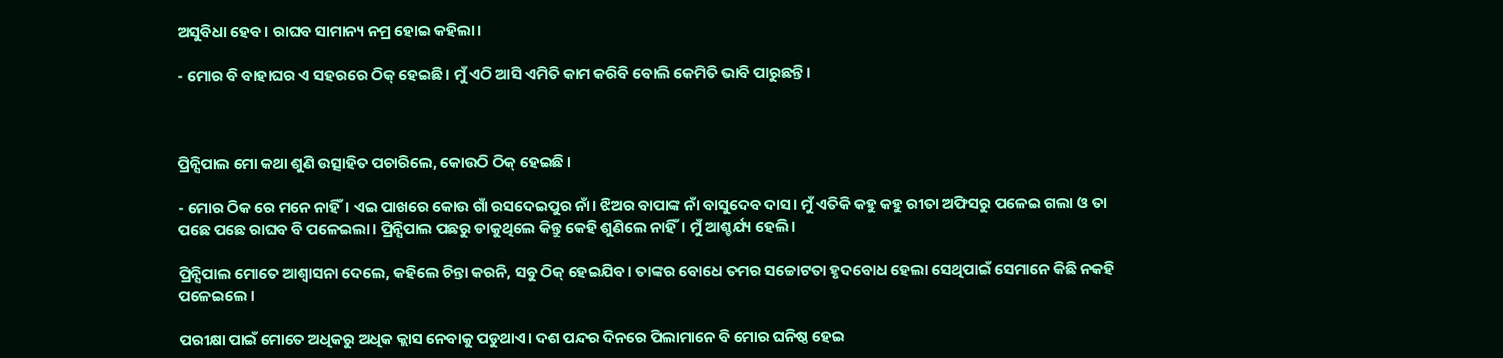ଅସୁବିଧା ହେବ। ରାଘବ ସାମାନ୍ୟ ନମ୍ର ହୋଇ କହିଲା।

- ମୋର ବି ବାହାଘର ଏ ସହରରେ ଠିକ୍ ହେଇଛି। ମୁଁ ଏଠି ଆସି ଏମିତି କାମ କରିବି ବୋଲି କେମିତି ଭାବି ପାରୁଛନ୍ତି।



ପ୍ରିନ୍ସିପାଲ ମୋ କଥା ଶୁଣି ଉତ୍ସାହିତ ପଚାରିଲେ, କୋଉଠି ଠିକ୍ ହେଇଛି ।

- ମୋର ଠିକ ରେ ମନେ ନାହିଁ। ଏଇ ପାଖରେ କୋଉ ଗାଁ ରସଦେଇପୁର ନାଁ। ଝିଅର ବାପାଙ୍କ ନାଁ ବାସୁଦେବ ଦାସ। ମୁଁ ଏତିକି କହୁ କହୁ ରୀତା ଅଫିସରୁ ପଳେଇ ଗଲା ଓ ତା ପଛେ ପଛେ ରାଘବ ବି ପଳେଇଲା। ପ୍ରିନ୍ସିପାଲ ପଛରୁ ଡାକୁଥିଲେ କିନ୍ତୁ କେହି ଶୁଣିଲେ ନାହିଁ। ମୁଁ ଆଶ୍ଚର୍ଯ୍ୟ ହେଲି।

ପ୍ରିନ୍ସିପାଲ ମୋତେ ଆଶ୍ଵାସନା ଦେଲେ, କହିଲେ ଚିନ୍ତା କରନି, ସବୁ ଠିକ୍ ହେଇଯିବ। ତାଙ୍କର ବୋଧେ ତମର ସଚ୍ଚୋଟତା ହୃଦବୋଧ ହେଲା ସେଥିପାଇଁ ସେମାନେ କିଛି ନକହି ପଳେଇଲେ ।

ପରୀକ୍ଷା ପାଇଁ ମୋତେ ଅଧିକରୁ ଅଧିକ କ୍ଲାସ ନେବାକୁ ପଡୁଥାଏ। ଦଶ ପନ୍ଦର ଦିନରେ ପିଲାମାନେ ବି ମୋର ଘନିଷ୍ଠ ହେଇ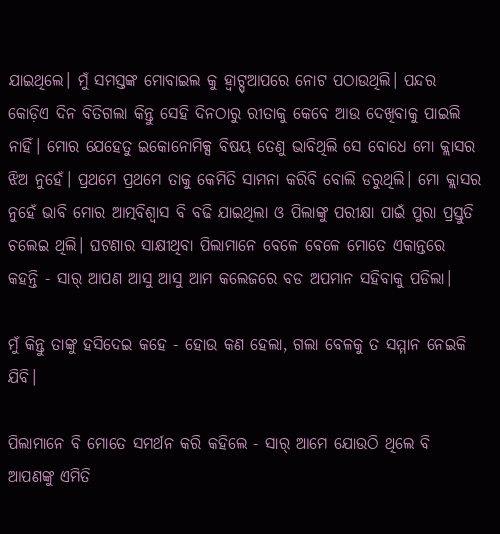ଯାଇଥିଲେ। ମୁଁ ସମସ୍ତଙ୍କ ମୋବାଇଲ କୁ ହ୍ଵାଟ୍ସ୍ଆପରେ ନୋଟ ପଠାଉଥିଲି। ପନ୍ଦର କୋଡ଼ିଏ ଦିନ ବିତିଗଲା କିନ୍ତୁ ସେହି ଦିନଠାରୁ ରୀତାକୁ କେବେ ଆଉ ଦେଖିବାକୁ ପାଇଲି ନାହିଁ। ମୋର ଯେହେତୁ ଇକୋନୋମିକ୍ସ ବିଷୟ ତେଣୁ ଭାବିଥିଲି ସେ ବୋଧେ ମୋ କ୍ଲାସର ଝିଅ ନୁହେଁ। ପ୍ରଥମେ ପ୍ରଥମେ ତାକୁ କେମିତି ସାମନା କରିବି ବୋଲି ଡରୁଥିଲି। ମୋ କ୍ଲାସର ନୁହେଁ ଭାବି ମୋର ଆତ୍ମବିଶ୍ୱାସ ବି ବଢି ଯାଇଥିଲା ଓ ପିଲାଙ୍କୁ ପରୀକ୍ଷା ପାଇଁ ପୁରା ପ୍ରସ୍ତୁତି ଚଲେଇ ଥିଲି। ଘଟଣାର ସାକ୍ଷୀଥିବା ପିଲାମାନେ ବେଳେ ବେଳେ ମୋତେ ଏକାନ୍ତରେ କହନ୍ତି - ସାର୍ ଆପଣ ଆସୁ ଆସୁ ଆମ କଲେଜରେ ବଡ ଅପମାନ ସହିବାକୁ ପଡିଲା।

ମୁଁ କିନ୍ତୁ ତାଙ୍କୁ ହସିଦେଇ କହେ - ହୋଉ କଣ ହେଲା, ଗଲା ବେଳକୁ ତ ସମ୍ମାନ ନେଇକି ଯିବି।

ପିଲାମାନେ ବି ମୋତେ ସମର୍ଥନ କରି କହିଲେ - ସାର୍ ଆମେ ଯୋଉଠି ଥିଲେ ବି ଆପଣଙ୍କୁ ଏମିତି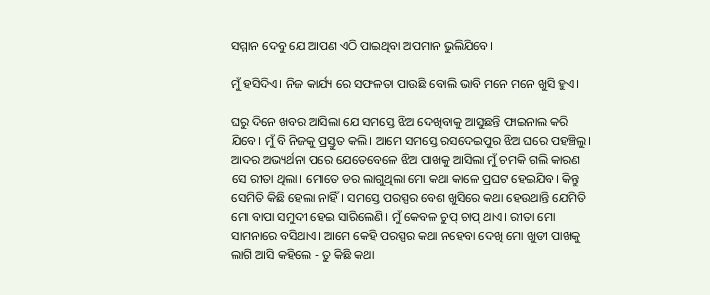ସମ୍ମାନ ଦେବୁ ଯେ ଆପଣ ଏଠି ପାଇଥିବା ଅପମାନ ଭୁଲିଯିବେ।

ମୁଁ ହସିଦିଏ। ନିଜ କାର୍ଯ୍ୟ ରେ ସଫଳତା ପାଉଛି ବୋଲି ଭାବି ମନେ ମନେ ଖୁସି ହୁଏ।

ଘରୁ ଦିନେ ଖବର ଆସିଲା ଯେ ସମସ୍ତେ ଝିଅ ଦେଖିବାକୁ ଆସୁଛନ୍ତି ଫାଇନାଲ କରି ଯିବେ। ମୁଁ ବି ନିଜକୁ ପ୍ରସ୍ତୁତ କଲି। ଆମେ ସମସ୍ତେ ରସଦେଇପୁର ଝିଅ ଘରେ ପହଞ୍ଚିଲୁ। ଆଦର ଅଭ୍ୟର୍ଥନା ପରେ ଯେତେବେଳେ ଝିଅ ପାଖକୁ ଆସିଲା ମୁଁ ଚମକି ଗଲି କାରଣ ସେ ରୀତା ଥିଲା। ମୋତେ ଡର ଲାଗୁଥିଲା ମୋ କଥା କାଳେ ପ୍ରଘଟ ହେଇଯିବ। କିନ୍ତୁ ସେମିତି କିଛି ହେଲା ନାହିଁ। ସମସ୍ତେ ପରସ୍ପର ବେଶ ଖୁସିରେ କଥା ହେଉଥାନ୍ତି ଯେମିତି ମୋ ବାପା ସମୁଦୀ ହେଇ ସାରିଲେଣି। ମୁଁ କେବଳ ଚୁପ୍ ଚାପ୍ ଥାଏ। ରୀତା ମୋ ସାମନାରେ ବସିଥାଏ। ଆମେ କେହି ପରସ୍ପର କଥା ନହେବା ଦେଖି ମୋ ଖୁଡୀ ପାଖକୁ ଲାଗି ଆସି କହିଲେ - ତୁ କିଛି କଥା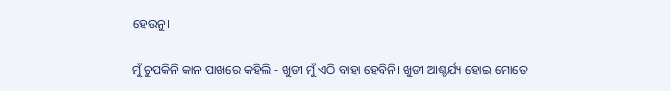ହେଉନୁ।

ମୁଁ ଚୁପକିନି କାନ ପାଖରେ କହିଲି - ଖୁଡୀ ମୁଁ ଏଠି ବାହା ହେବିନି। ଖୁଡୀ ଆଶ୍ଚର୍ଯ୍ୟ ହୋଇ ମୋତେ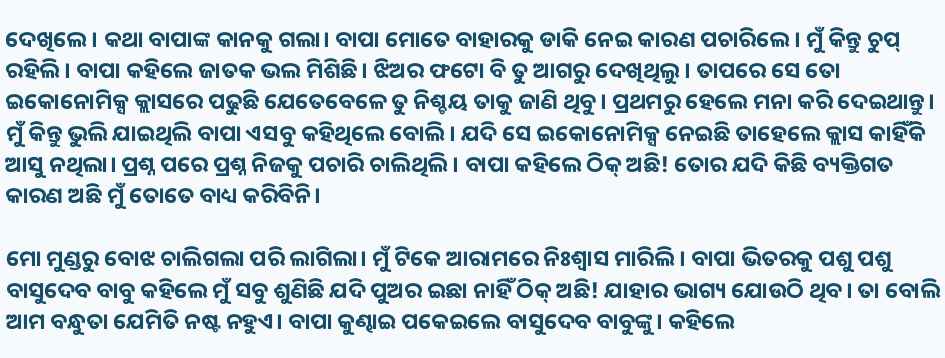ଦେଖିଲେ। କଥା ବାପାଙ୍କ କାନକୁ ଗଲା। ବାପା ମୋତେ ବାହାରକୁ ଡାକି ନେଇ କାରଣ ପଚାରିଲେ। ମୁଁ କିନ୍ତୁ ଚୁପ୍ ରହିଲି। ବାପା କହିଲେ ଜାତକ ଭଲ ମିଶିଛି। ଝିଅର ଫଟୋ ବି ତୁ ଆଗରୁ ଦେଖିଥିଲୁ। ତାପରେ ସେ ତୋ ଇକୋନୋମିକ୍ସ କ୍ଲାସରେ ପଢୁଛି ଯେତେବେଳେ ତୁ ନିଶ୍ଚୟ ତାକୁ ଜାଣି ଥିବୁ। ପ୍ରଥମରୁ ହେଲେ ମନା କରି ଦେଇଥାନ୍ତୁ। ମୁଁ କିନ୍ତୁ ଭୁଲି ଯାଇଥିଲି ବାପା ଏସବୁ କହିଥିଲେ ବୋଲି। ଯଦି ସେ ଇକୋନୋମିକ୍ସ ନେଇଛି ତାହେଲେ କ୍ଲାସ କାହିଁକି ଆସୁ ନଥିଲା। ପ୍ରଶ୍ନ ପରେ ପ୍ରଶ୍ନ ନିଜକୁ ପଚାରି ଚାଲିଥିଲି। ବାପା କହିଲେ ଠିକ୍ ଅଛି! ତୋର ଯଦି କିଛି ବ୍ୟକ୍ତିଗତ କାରଣ ଅଛି ମୁଁ ତୋତେ ବାଧ୍ୟ କରିବିନି।

ମୋ ମୁଣ୍ଡରୁ ବୋଝ ଚାଲିଗଲା ପରି ଲାଗିଲା। ମୁଁ ଟିକେ ଆରାମରେ ନିଃଶ୍ବାସ ମାରିଲି। ବାପା ଭିତରକୁ ପଶୁ ପଶୁ ବାସୁଦେବ ବାବୁ କହିଲେ ମୁଁ ସବୁ ଶୁଣିଛି ଯଦି ପୁଅର ଇଛା ନାହିଁ ଠିକ୍ ଅଛି! ଯାହାର ଭାଗ୍ୟ ଯୋଉଠି ଥିବ। ତା ବୋଲି ଆମ ବନ୍ଧୁତା ଯେମିତି ନଷ୍ଟ ନହୁଏ। ବାପା କୁଣ୍ଢାଇ ପକେଇଲେ ବାସୁଦେବ ବାବୁଙ୍କୁ। କହିଲେ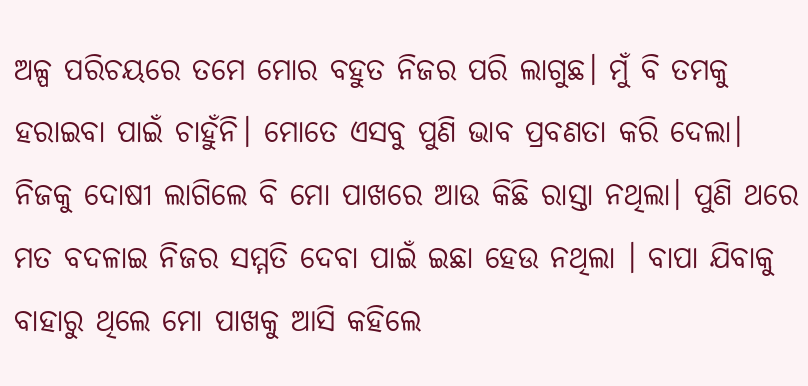ଅଳ୍ପ ପରିଚୟରେ ତମେ ମୋର ବହୁତ ନିଜର ପରି ଲାଗୁଛ। ମୁଁ ବି ତମକୁ ହରାଇବା ପାଇଁ ଚାହୁଁନି। ମୋତେ ଏସବୁ ପୁଣି ଭାବ ପ୍ରବଣତା କରି ଦେଲା। ନିଜକୁ ଦୋଷୀ ଲାଗିଲେ ବି ମୋ ପାଖରେ ଆଉ କିଛି ରାସ୍ତା ନଥିଲା। ପୁଣି ଥରେ ମତ ବଦଳାଇ ନିଜର ସମ୍ମତି ଦେବା ପାଇଁ ଇଛା ହେଉ ନଥିଲା । ବାପା ଯିବାକୁ ବାହାରୁ ଥିଲେ ମୋ ପାଖକୁ ଆସି କହିଲେ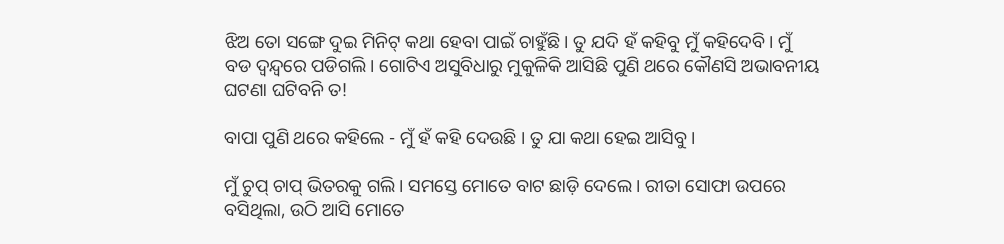ଝିଅ ତୋ ସଙ୍ଗେ ଦୁଇ ମିନିଟ୍ କଥା ହେବା ପାଇଁ ଚାହୁଁଛି। ତୁ ଯଦି ହଁ କହିବୁ ମୁଁ କହିଦେବି। ମୁଁ ବଡ ଦ୍ଵନ୍ଦ୍ଵରେ ପଡିଗଲି। ଗୋଟିଏ ଅସୁବିଧାରୁ ମୁକୁଳିକି ଆସିଛି ପୁଣି ଥରେ କୌଣସି ଅଭାବନୀୟ ଘଟଣା ଘଟିବନି ତ!

ବାପା ପୁଣି ଥରେ କହିଲେ - ମୁଁ ହଁ କହି ଦେଉଛି । ତୁ ଯା କଥା ହେଇ ଆସିବୁ।

ମୁଁ ଚୁପ୍ ଚାପ୍ ଭିତରକୁ ଗଲି। ସମସ୍ତେ ମୋତେ ବାଟ ଛାଡ଼ି ଦେଲେ। ରୀତା ସୋଫା ଉପରେ ବସିଥିଲା, ଉଠି ଆସି ମୋତେ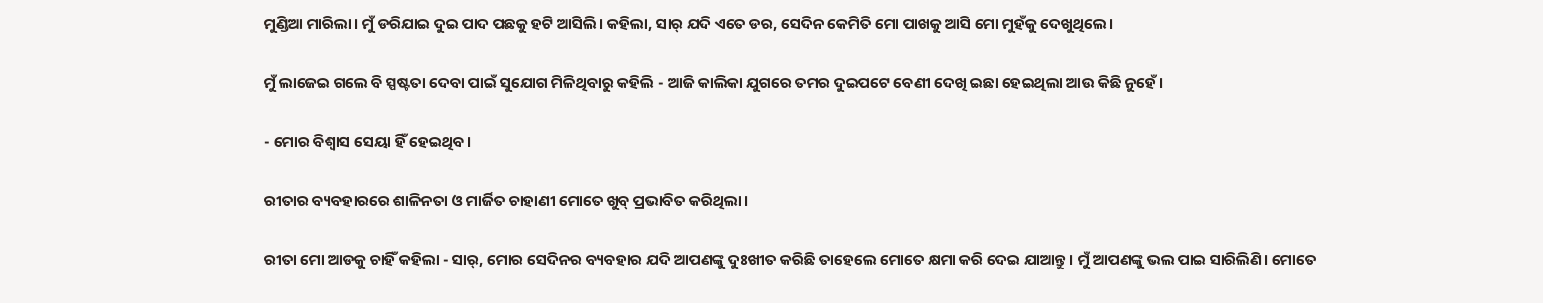ମୁଣ୍ଡିଆ ମାରିଲା। ମୁଁ ଡରିଯାଇ ଦୁଇ ପାଦ ପଛକୁ ହଟି ଆସିଲି। କହିଲା, ସାର୍ ଯଦି ଏତେ ଡର, ସେଦିନ କେମିତି ମୋ ପାଖକୁ ଆସି ମୋ ମୁହଁକୁ ଦେଖୁଥିଲେ।

ମୁଁ ଲାଜେଇ ଗଲେ ବି ସ୍ପଷ୍ଟତା ଦେବା ପାଇଁ ସୁଯୋଗ ମିଳିଥିବାରୁ କହିଲି - ଆଜି କାଲିକା ଯୁଗରେ ତମର ଦୁଇପଟେ ବେଣୀ ଦେଖି ଇଛା ହେଇଥିଲା ଆଉ କିଛି ନୁହେଁ।

- ମୋର ବିଶ୍ୱାସ ସେୟା ହିଁ ହେଇଥିବ।

ରୀତାର ବ୍ୟବହାରରେ ଶାଳିନତା ଓ ମାର୍ଜିତ ଚାହାଣୀ ମୋତେ ଖୁବ୍ ପ୍ରଭାବିତ କରିଥିଲା।

ରୀତା ମୋ ଆଡକୁ ଚାହିଁ କହିଲା - ସାର୍, ମୋର ସେଦିନର ବ୍ୟବହାର ଯଦି ଆପଣଙ୍କୁ ଦୁଃଖୀତ କରିଛି ତାହେଲେ ମୋତେ କ୍ଷମା କରି ଦେଇ ଯାଆନ୍ତୁ। ମୁଁ ଆପଣଙ୍କୁ ଭଲ ପାଇ ସାରିଲିଣି। ମୋତେ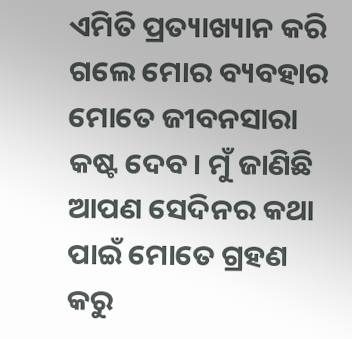ଏମିତି ପ୍ରତ୍ୟାଖ୍ୟାନ କରି ଗଲେ ମୋର ବ୍ୟବହାର ମୋତେ ଜୀବନସାରା କଷ୍ଟ ଦେବ। ମୁଁ ଜାଣିଛି ଆପଣ ସେଦିନର କଥା ପାଇଁ ମୋତେ ଗ୍ରହଣ କରୁ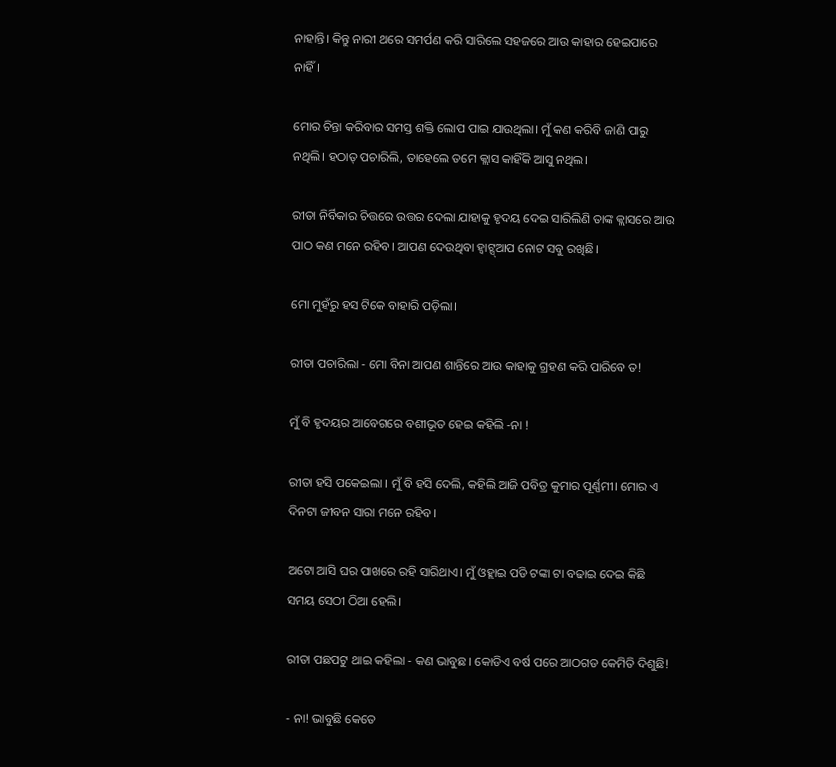ନାହାନ୍ତି। କିନ୍ତୁ ନାରୀ ଥରେ ସମର୍ପଣ କରି ସାରିଲେ ସହଜରେ ଆଉ କାହାର ହେଇପାରେ ନାହିଁ।

ମୋର ଚିନ୍ତା କରିବାର ସମସ୍ତ ଶକ୍ତି ଲୋପ ପାଇ ଯାଉଥିଲା। ମୁଁ କଣ କରିବି ଜାଣି ପାରୁ ନଥିଲି। ହଠାତ୍ ପଚାରିଲି, ତାହେଲେ ତମେ କ୍ଲାସ କାହିଁକି ଆସୁ ନଥିଲ।

ରୀତା ନିର୍ବିକାର ଚିତ୍ତରେ ଉତ୍ତର ଦେଲା ଯାହାକୁ ହୃଦୟ ଦେଇ ସାରିଲିଣି ତାଙ୍କ କ୍ଲାସରେ ଆଉ ପାଠ କଣ ମନେ ରହିବ। ଆପଣ ଦେଉଥିବା ହ୍ଵାଟ୍ସ୍ଆପ ନୋଟ ସବୁ ରଖିଛି।

ମୋ ମୁହଁରୁ ହସ ଟିକେ ବାହାରି ପଡ଼ିଲା।

ରୀତା ପଚାରିଲା - ମୋ ବିନା ଆପଣ ଶାନ୍ତିରେ ଆଉ କାହାକୁ ଗ୍ରହଣ କରି ପାରିବେ ତ!

ମୁଁ ବି ହୃଦୟର ଆବେଗରେ ବଶୀଭୂତ ହେଇ କହିଲି -ନା !

ରୀତା ହସି ପକେଇଲା । ମୁଁ ବି ହସି ଦେଲି, କହିଲି ଆଜି ପବିତ୍ର କୁମାର ପୂର୍ଣ୍ଣମୀ। ମୋର ଏ ଦିନଟା ଜୀବନ ସାରା ମନେ ରହିବ।

ଅଟୋ ଆସି ଘର ପାଖରେ ରହି ସାରିଥାଏ। ମୁଁ ଓହ୍ଲାଇ ପଡି ଟଙ୍କା ଟା ବଢାଇ ଦେଇ କିଛି ସମୟ ସେଠୀ ଠିଆ ହେଲି।

ରୀତା ପଛପଟୁ ଥାଇ କହିଲା - କଣ ଭାବୁଛ। କୋଡିଏ ବର୍ଷ ପରେ ଆଠଗଡ କେମିତି ଦିଶୁଛି!

- ନା! ଭାବୁଛି କେତେ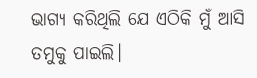ଭାଗ୍ୟ କରିଥିଲି ଯେ ଏଠିକି ମୁଁ ଆସି ତମୁକୁ ପାଇଲି।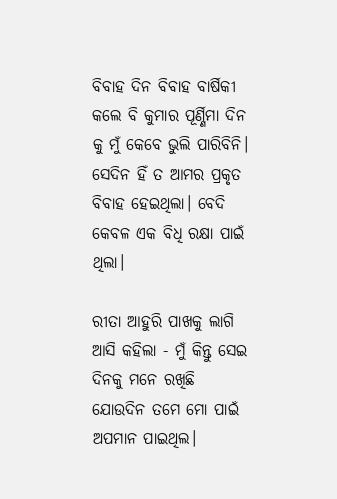ବିବାହ ଦିନ ବିବାହ ବାର୍ଷିକୀ କଲେ ବି କୁମାର ପୂର୍ଣ୍ଣିମା ଦିନ କୁ ମୁଁ କେବେ ଭୁଲି ପାରିବିନି। ସେଦିନ ହିଁ ତ ଆମର ପ୍ରକୃତ ବିବାହ ହେଇଥିଲା। ବେଦି କେବଳ ଏକ ବିଧି ରକ୍ଷା ପାଇଁ ଥିଲା।

ରୀତା ଆହୁରି ପାଖକୁ ଲାଗି ଆସି କହିଲା - ମୁଁ କିନ୍ତୁ ସେଇ ଦିନକୁ ମନେ ରଖିଛି ଯୋଉଦିନ ତମେ ମୋ ପାଇଁ ଅପମାନ ପାଇଥିଲ।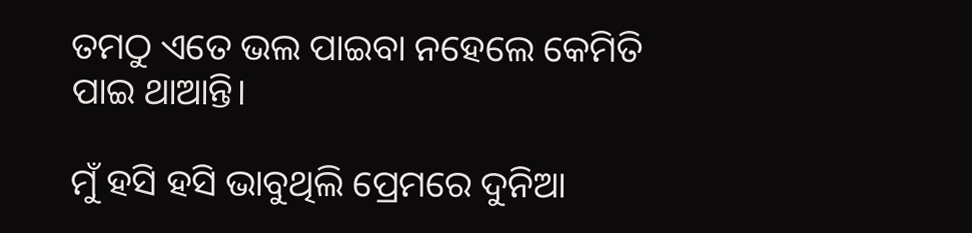ତମଠୁ ଏତେ ଭଲ ପାଇବା ନହେଲେ କେମିତି ପାଇ ଥାଆନ୍ତି।

ମୁଁ ହସି ହସି ଭାବୁଥିଲି ପ୍ରେମରେ ଦୁନିଆ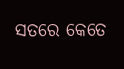ସତରେ କେତେ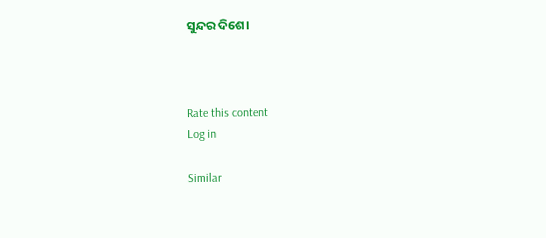ସୁନ୍ଦର ଦିଶେ।



Rate this content
Log in

Similar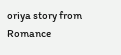oriya story from Romance